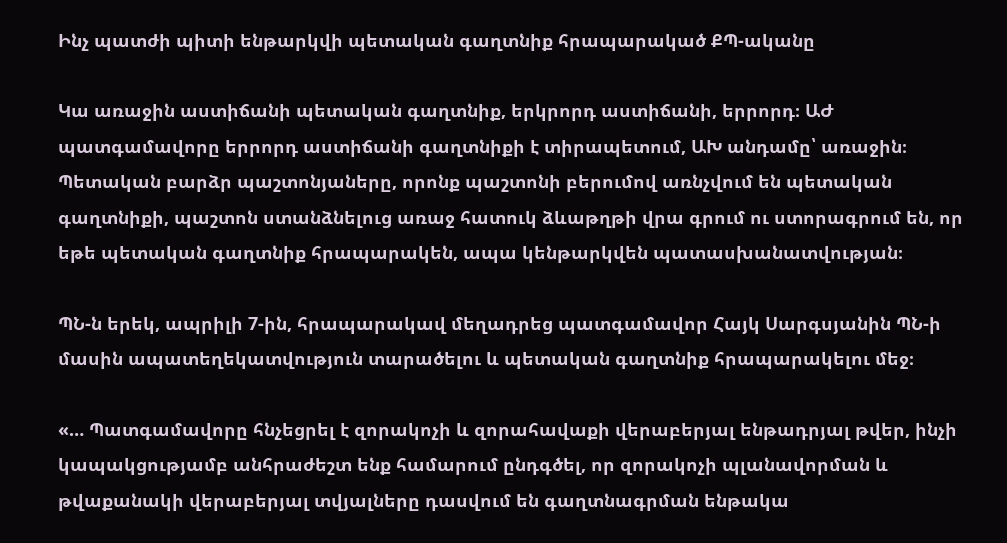Ինչ պատժի պիտի ենթարկվի պետական գաղտնիք հրապարակած ՔՊ-ականը

Կա առաջին աստիճանի պետական գաղտնիք, երկրորդ աստիճանի, երրորդ։ ԱԺ պատգամավորը երրորդ աստիճանի գաղտնիքի է տիրապետում, ԱԽ անդամը՝ առաջին։ Պետական բարձր պաշտոնյաները, որոնք պաշտոնի բերումով առնչվում են պետական գաղտնիքի, պաշտոն ստանձնելուց առաջ հատուկ ձևաթղթի վրա գրում ու ստորագրում են, որ եթե պետական գաղտնիք հրապարակեն, ապա կենթարկվեն պատասխանատվության։

ՊՆ-ն երեկ, ապրիլի 7-ին, հրապարակավ մեղադրեց պատգամավոր Հայկ Սարգսյանին ՊՆ-ի մասին ապատեղեկատվություն տարածելու և պետական գաղտնիք հրապարակելու մեջ։

«… Պատգամավորը հնչեցրել է զորակոչի և զորահավաքի վերաբերյալ ենթադրյալ թվեր, ինչի կապակցությամբ անհրաժեշտ ենք համարում ընդգծել, որ զորակոչի պլանավորման և թվաքանակի վերաբերյալ տվյալները դասվում են գաղտնագրման ենթակա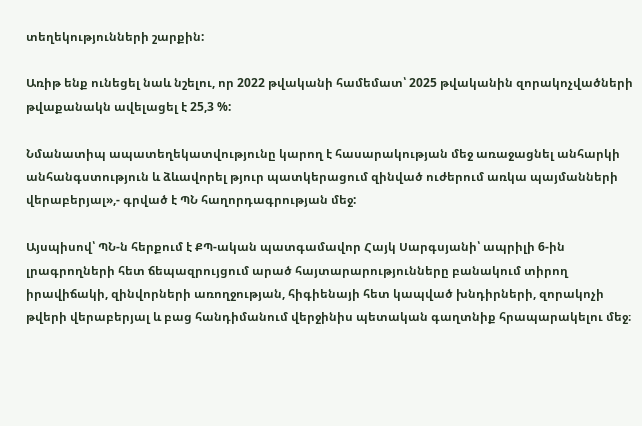տեղեկությունների շարքին:

Առիթ ենք ունեցել նաև նշելու, որ 2022 թվականի համեմատ՝ 2025 թվականին զորակոչվածների թվաքանակն ավելացել է 25,3 %:

Նմանատիպ ապատեղեկատվությունը կարող է հասարակության մեջ առաջացնել անհարկի անհանգստություն և ձևավորել թյուր պատկերացում զինված ուժերում առկա պայմանների վերաբերյալ»,- գրված է ՊՆ հաղորդագրության մեջ:

Այսպիսով՝ ՊՆ-ն հերքում է ՔՊ-ական պատգամավոր Հայկ Սարգսյանի՝ ապրիլի 6-ին լրագրողների հետ ճեպազրույցում արած հայտարարությունները բանակում տիրող իրավիճակի, զինվորների առողջության, հիգիենայի հետ կապված խնդիրների, զորակոչի թվերի վերաբերյալ և բաց հանդիմանում վերջինիս պետական գաղտնիք հրապարակելու մեջ։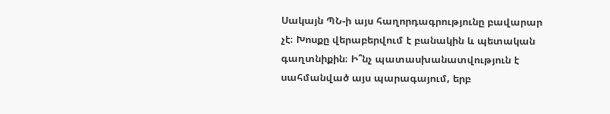Սակայն ՊՆ-ի այս հաղորդագրությունը բավարար չէ։ Խոսքը վերաբերվում է բանակին և պետական գաղտնիքին։ Ի՞նչ պատասխանատվություն է սահմանված այս պարագայում, երբ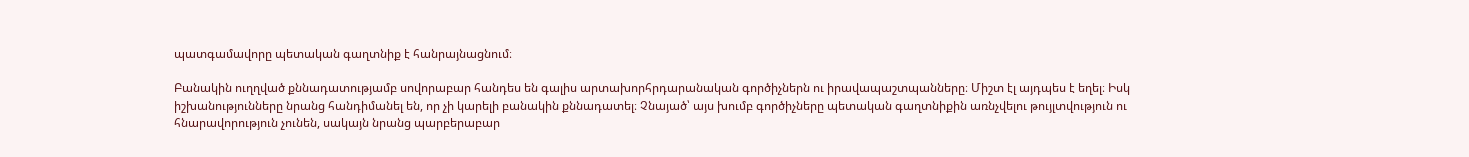պատգամավորը պետական գաղտնիք է հանրայնացնում։

Բանակին ուղղված քննադատությամբ սովորաբար հանդես են գալիս արտախորհրդարանական գործիչներն ու իրավապաշտպանները։ Միշտ էլ այդպես է եղել։ Իսկ իշխանությունները նրանց հանդիմանել են, որ չի կարելի բանակին քննադատել։ Չնայած՝ այս խումբ գործիչները պետական գաղտնիքին առնչվելու թույլտվություն ու հնարավորություն չունեն, սակայն նրանց պարբերաբար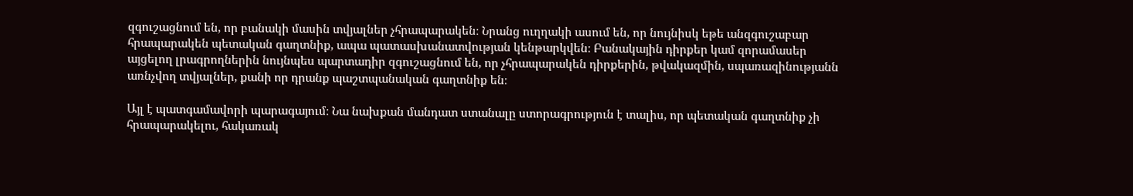զգուշացնում են, որ բանակի մասին տվյալներ չհրապարակեն։ Նրանց ուղղակի ասում են, որ նույնիսկ եթե անզգուշաբար հրապարակեն պետական գաղտնիք, ապա պատասխանատվության կենթարկվեն։ Բանակային դիրքեր կամ զորամասեր այցելող լրագրողներին նույնպես պարտադիր զգուշացնում են, որ չհրապարակեն դիրքերին, թվակազմին, սպառազինությանն առնչվող տվյալներ, քանի որ դրանք պաշտպանական գաղտնիք են։

Այլ է պատգամավորի պարագայում։ Նա նախքան մանդատ ստանալը ստորագրություն է տալիս, որ պետական գաղտնիք չի հրապարակելու, հակառակ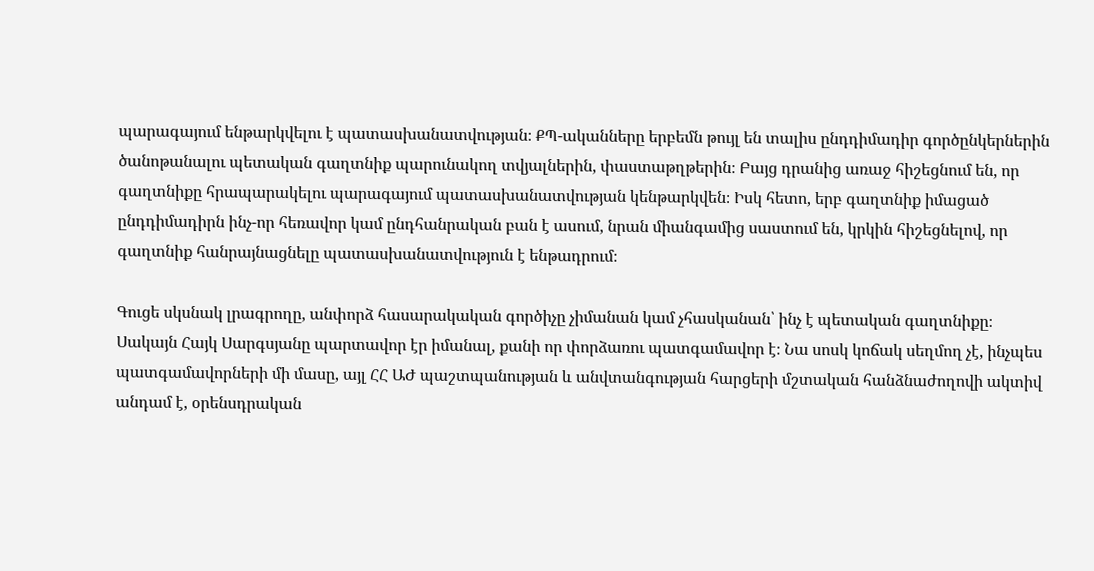պարագայում ենթարկվելու է պատասխանատվության։ ՔՊ-ականները երբեմն թույլ են տալիս ընդդիմադիր գործընկերներին ծանոթանալու պետական գաղտնիք պարունակող տվյալներին, փաստաթղթերին։ Բայց դրանից առաջ հիշեցնում են, որ գաղտնիքը հրապարակելու պարագայում պատասխանատվության կենթարկվեն։ Իսկ հետո, երբ գաղտնիք իմացած ընդդիմադիրն ինչ-որ հեռավոր կամ ընդհանրական բան է ասում, նրան միանգամից սաստում են, կրկին հիշեցնելով, որ գաղտնիք հանրայնացնելը պատասխանատվություն է ենթադրում։

Գուցե սկսնակ լրագրողը, անփորձ հասարակական գործիչը չիմանան կամ չհասկանան՝ ինչ է պետական գաղտնիքը։ Սակայն Հայկ Սարգսյանը պարտավոր էր իմանալ, քանի որ փորձառու պատգամավոր է։ Նա սոսկ կոճակ սեղմող չէ, ինչպես պատգամավորների մի մասը, այլ ՀՀ ԱԺ պաշտպանության և անվտանգության հարցերի մշտական հանձնաժողովի ակտիվ անդամ է, օրենսդրական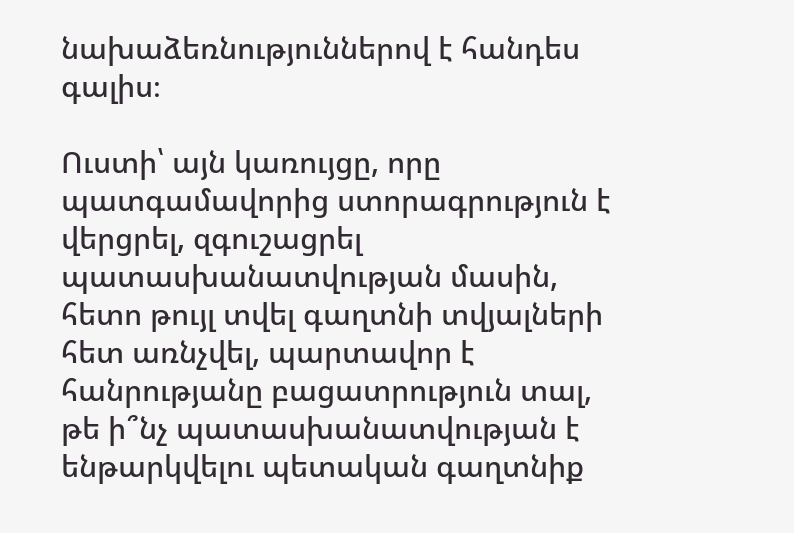նախաձեռնություններով է հանդես գալիս։

Ուստի՝ այն կառույցը, որը պատգամավորից ստորագրություն է վերցրել, զգուշացրել պատասխանատվության մասին, հետո թույլ տվել գաղտնի տվյալների հետ առնչվել, պարտավոր է հանրությանը բացատրություն տալ, թե ի՞նչ պատասխանատվության է ենթարկվելու պետական գաղտնիք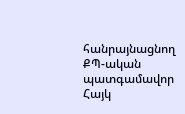հանրայնացնող ՔՊ-ական պատգամավոր Հայկ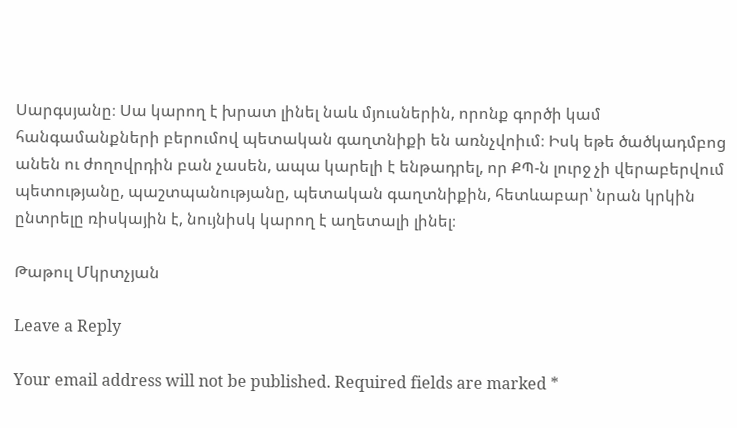Սարգսյանը։ Սա կարող է խրատ լինել նաև մյուսներին, որոնք գործի կամ հանգամանքների բերումով պետական գաղտնիքի են առնչվոիւմ։ Իսկ եթե ծածկադմբոց անեն ու ժողովրդին բան չասեն, ապա կարելի է ենթադրել, որ ՔՊ-ն լուրջ չի վերաբերվում պետությանը, պաշտպանությանը, պետական գաղտնիքին, հետևաբար՝ նրան կրկին ընտրելը ռիսկային է, նույնիսկ կարող է աղետալի լինել։

Թաթուլ Մկրտչյան

Leave a Reply

Your email address will not be published. Required fields are marked *